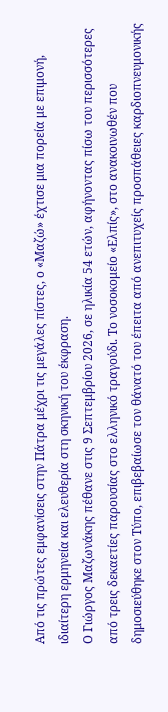Από τις πρώτες εμφανίσεις στην Πάτρα μέχρι τις μεγάλες πίστες, ο «Μαζώ» έχτισε μια πορεία με επιμονή, ιδιαίτερη ερμηνεία και ελευθερία στη σκηνική του έκφραση.
Ο Γιώργος Μαζωνάκης πέθανε στις 9 Σεπτεμβρίου 2026, σε ηλικία 54 ετών, αφήνοντας πίσω του περισσότερες από τρεις δεκαετίες παρουσίας στο ελληνικό τραγούδι. Το νοσοκομείο «Ελπίς», στο ανακοινωθέν που δημοσιεύθηκε στον Τύπο, επιβεβαίωσε τον θάνατό του έπειτα από ανεπιτυχείς προσπάθειες καρδιοπνευμονικής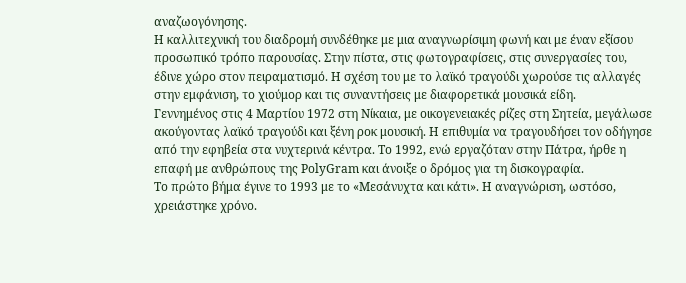αναζωογόνησης.
Η καλλιτεχνική του διαδρομή συνδέθηκε με μια αναγνωρίσιμη φωνή και με έναν εξίσου προσωπικό τρόπο παρουσίας. Στην πίστα, στις φωτογραφίσεις, στις συνεργασίες του, έδινε χώρο στον πειραματισμό. Η σχέση του με το λαϊκό τραγούδι χωρούσε τις αλλαγές στην εμφάνιση, το χιούμορ και τις συναντήσεις με διαφορετικά μουσικά είδη.
Γεννημένος στις 4 Μαρτίου 1972 στη Νίκαια, με οικογενειακές ρίζες στη Σητεία, μεγάλωσε ακούγοντας λαϊκό τραγούδι και ξένη ροκ μουσική. Η επιθυμία να τραγουδήσει τον οδήγησε από την εφηβεία στα νυχτερινά κέντρα. Το 1992, ενώ εργαζόταν στην Πάτρα, ήρθε η επαφή με ανθρώπους της PolyGram και άνοιξε ο δρόμος για τη δισκογραφία.
Το πρώτο βήμα έγινε το 1993 με το «Μεσάνυχτα και κάτι». Η αναγνώριση, ωστόσο, χρειάστηκε χρόνο.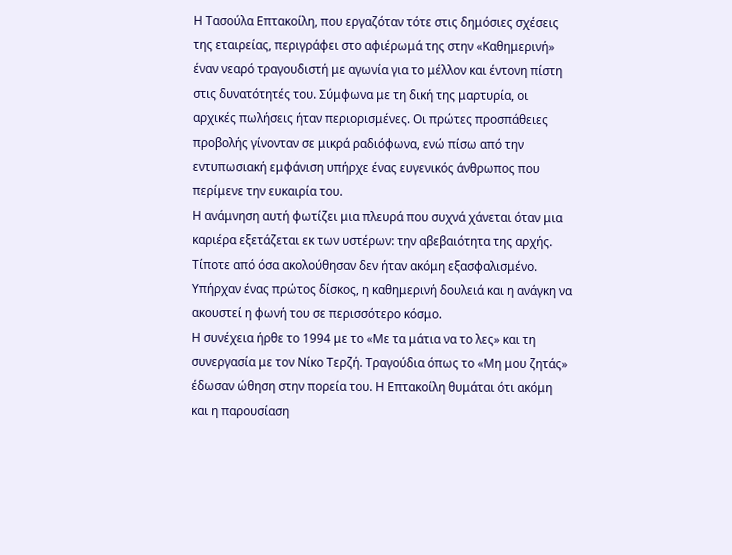Η Τασούλα Επτακοίλη, που εργαζόταν τότε στις δημόσιες σχέσεις της εταιρείας, περιγράφει στο αφιέρωμά της στην «Καθημερινή» έναν νεαρό τραγουδιστή με αγωνία για το μέλλον και έντονη πίστη στις δυνατότητές του. Σύμφωνα με τη δική της μαρτυρία, οι αρχικές πωλήσεις ήταν περιορισμένες. Οι πρώτες προσπάθειες προβολής γίνονταν σε μικρά ραδιόφωνα, ενώ πίσω από την εντυπωσιακή εμφάνιση υπήρχε ένας ευγενικός άνθρωπος που περίμενε την ευκαιρία του.
Η ανάμνηση αυτή φωτίζει μια πλευρά που συχνά χάνεται όταν μια καριέρα εξετάζεται εκ των υστέρων: την αβεβαιότητα της αρχής. Τίποτε από όσα ακολούθησαν δεν ήταν ακόμη εξασφαλισμένο. Υπήρχαν ένας πρώτος δίσκος, η καθημερινή δουλειά και η ανάγκη να ακουστεί η φωνή του σε περισσότερο κόσμο.
Η συνέχεια ήρθε το 1994 με το «Με τα μάτια να το λες» και τη συνεργασία με τον Νίκο Τερζή. Τραγούδια όπως το «Μη μου ζητάς» έδωσαν ώθηση στην πορεία του. Η Επτακοίλη θυμάται ότι ακόμη και η παρουσίαση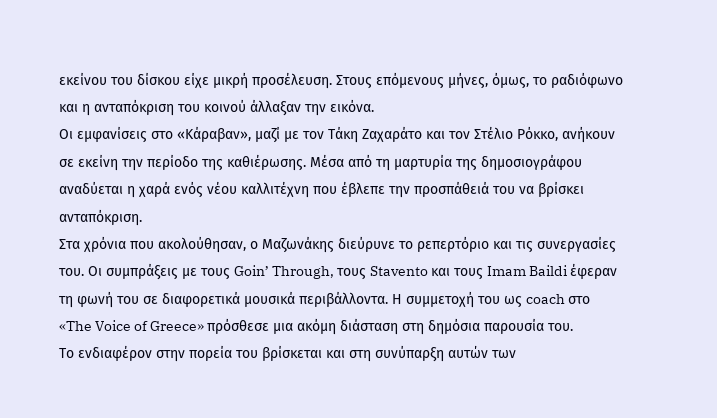εκείνου του δίσκου είχε μικρή προσέλευση. Στους επόμενους μήνες, όμως, το ραδιόφωνο και η ανταπόκριση του κοινού άλλαξαν την εικόνα.
Οι εμφανίσεις στο «Κάραβαν», μαζί με τον Τάκη Ζαχαράτο και τον Στέλιο Ρόκκο, ανήκουν σε εκείνη την περίοδο της καθιέρωσης. Μέσα από τη μαρτυρία της δημοσιογράφου αναδύεται η χαρά ενός νέου καλλιτέχνη που έβλεπε την προσπάθειά του να βρίσκει ανταπόκριση.
Στα χρόνια που ακολούθησαν, ο Μαζωνάκης διεύρυνε το ρεπερτόριο και τις συνεργασίες του. Οι συμπράξεις με τους Goin’ Through, τους Stavento και τους Imam Baildi έφεραν τη φωνή του σε διαφορετικά μουσικά περιβάλλοντα. Η συμμετοχή του ως coach στο «The Voice of Greece» πρόσθεσε μια ακόμη διάσταση στη δημόσια παρουσία του.
Το ενδιαφέρον στην πορεία του βρίσκεται και στη συνύπαρξη αυτών των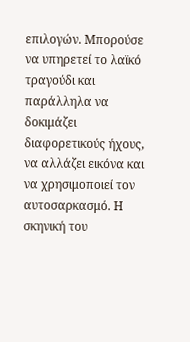επιλογών. Μπορούσε να υπηρετεί το λαϊκό τραγούδι και παράλληλα να δοκιμάζει διαφορετικούς ήχους, να αλλάζει εικόνα και να χρησιμοποιεί τον αυτοσαρκασμό. Η σκηνική του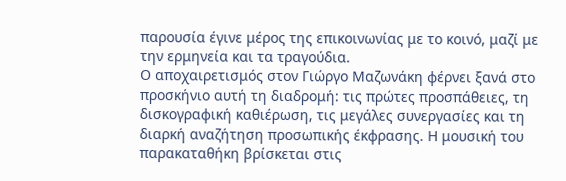παρουσία έγινε μέρος της επικοινωνίας με το κοινό, μαζί με την ερμηνεία και τα τραγούδια.
Ο αποχαιρετισμός στον Γιώργο Μαζωνάκη φέρνει ξανά στο προσκήνιο αυτή τη διαδρομή: τις πρώτες προσπάθειες, τη δισκογραφική καθιέρωση, τις μεγάλες συνεργασίες και τη διαρκή αναζήτηση προσωπικής έκφρασης. Η μουσική του παρακαταθήκη βρίσκεται στις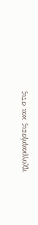ηχογραφήσεις και στις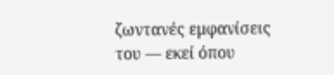ζωντανές εμφανίσεις του — εκεί όπου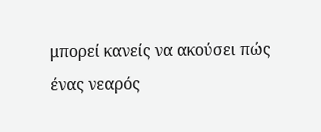μπορεί κανείς να ακούσει πώς ένας νεαρός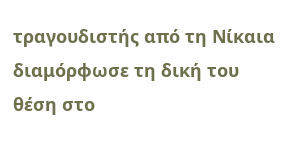τραγουδιστής από τη Νίκαια διαμόρφωσε τη δική του θέση στο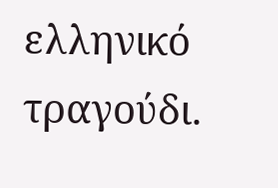ελληνικό τραγούδι.